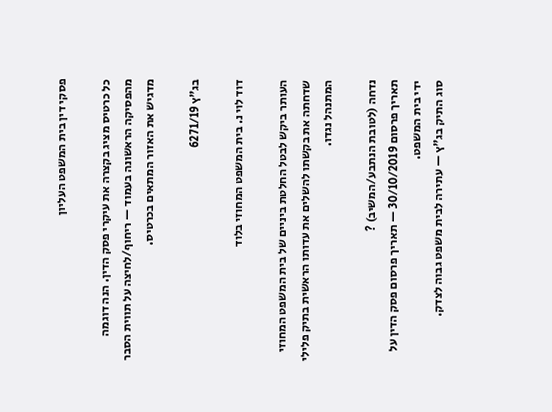פסקי דין בית המשפט העליון

כל כרטיס מציג בקצרה את עיקרי פסק הדין. הנה דוגמה מהפסיקה הראשונה בעמוד — ריחוף/לחיצה על תווית הסבר מדגיש את האזור המתאים בכרטיס.

בג"ץ 6271/19

דוד לוי נ. בית המשפט המחוזי בלוד

העותר ביקש לבטל החלטת ביניים של בית המשפט המחוזי שדחתה את בקשתו להשלים את עדותו הראשית בתיק פלילי המתנהל נגדו.

נדחה (לטובת הנתבע/המשיב) ?
תאריך פרסום 30/10/2019 — תאריך פרסום פסק הדין על ידי בית המשפט.
סוג התיק בג"ץ — עתירה לבית משפט גבוה לצדק.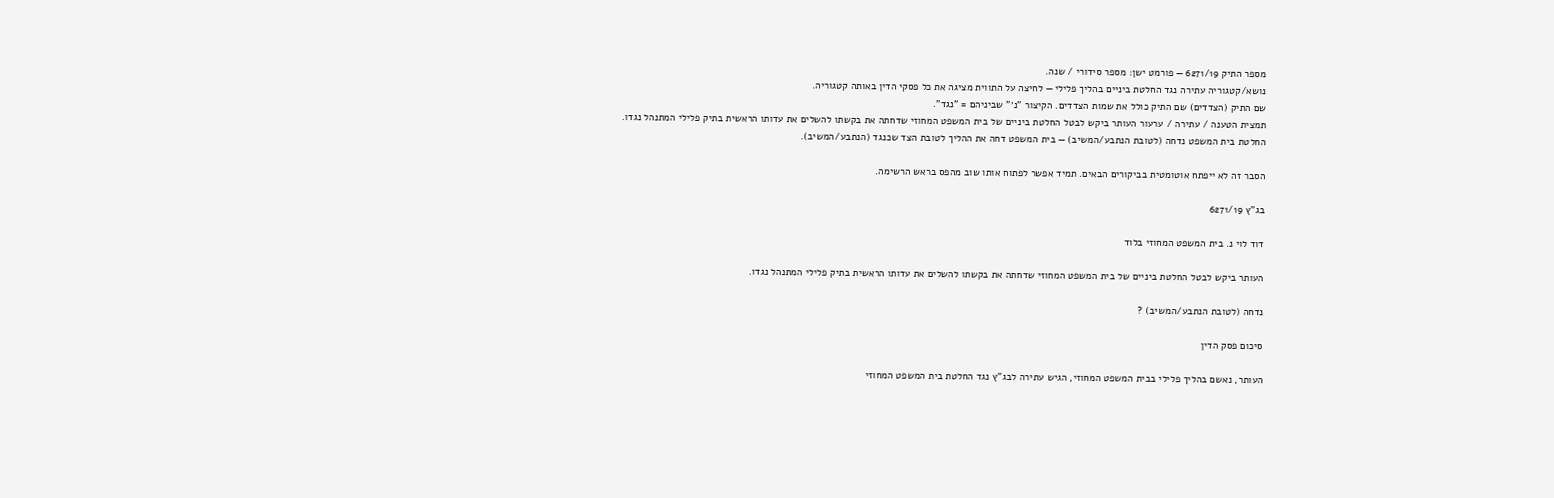מספר התיק 6271/19 — פורמט ישן: מספר סידורי / שנה.
נושא/קטגוריה עתירה נגד החלטת ביניים בהליך פלילי — לחיצה על התווית מציגה את כל פסקי הדין באותה קטגוריה.
שם התיק (הצדדים) שם התיק כולל את שמות הצדדים. הקיצור "נ׳" שביניהם = "נגד".
תמצית הטענה / עתירה / ערעור העותר ביקש לבטל החלטת ביניים של בית המשפט המחוזי שדחתה את בקשתו להשלים את עדותו הראשית בתיק פלילי המתנהל נגדו.
החלטת בית המשפט נדחה (לטובת הנתבע/המשיב) — בית המשפט דחה את ההליך לטובת הצד שכנגד (הנתבע/המשיב).

הסבר זה לא ייפתח אוטומטית בביקורים הבאים. תמיד אפשר לפתוח אותו שוב מהפס בראש הרשימה.

בג"ץ 6271/19

דוד לוי נ. בית המשפט המחוזי בלוד

העותר ביקש לבטל החלטת ביניים של בית המשפט המחוזי שדחתה את בקשתו להשלים את עדותו הראשית בתיק פלילי המתנהל נגדו.

נדחה (לטובת הנתבע/המשיב) ?

סיכום פסק הדין

העותר, נאשם בהליך פלילי בבית המשפט המחוזי, הגיש עתירה לבג"ץ נגד החלטת בית המשפט המחוזי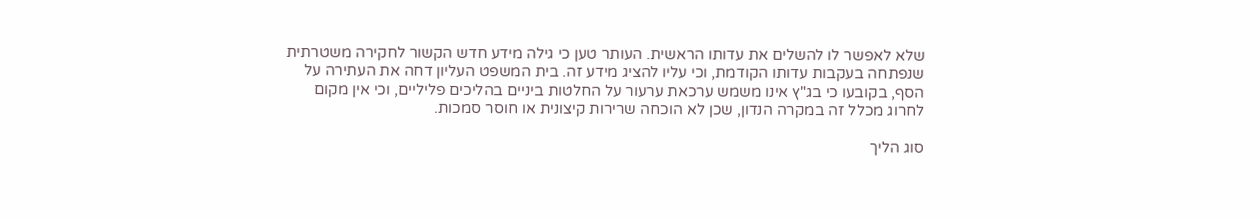שלא לאפשר לו להשלים את עדותו הראשית. העותר טען כי גילה מידע חדש הקשור לחקירה משטרתית שנפתחה בעקבות עדותו הקודמת, וכי עליו להציג מידע זה. בית המשפט העליון דחה את העתירה על הסף, בקובעו כי בג"ץ אינו משמש ערכאת ערעור על החלטות ביניים בהליכים פליליים, וכי אין מקום לחרוג מכלל זה במקרה הנדון, שכן לא הוכחה שרירות קיצונית או חוסר סמכות.

סוג הליך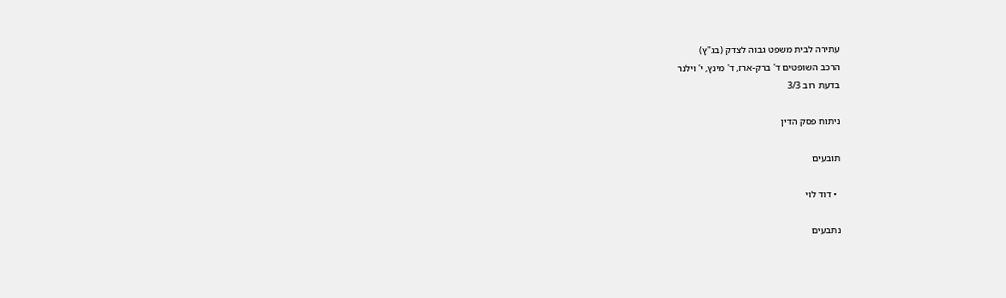עתירה לבית משפט גבוה לצדק (בג"ץ)
הרכב השופטים ד' ברק-ארז, ד' מינץ, י' וילנר
בדעת רוב 3/3

ניתוח פסק הדין

תובעים

  • דוד לוי

נתבעים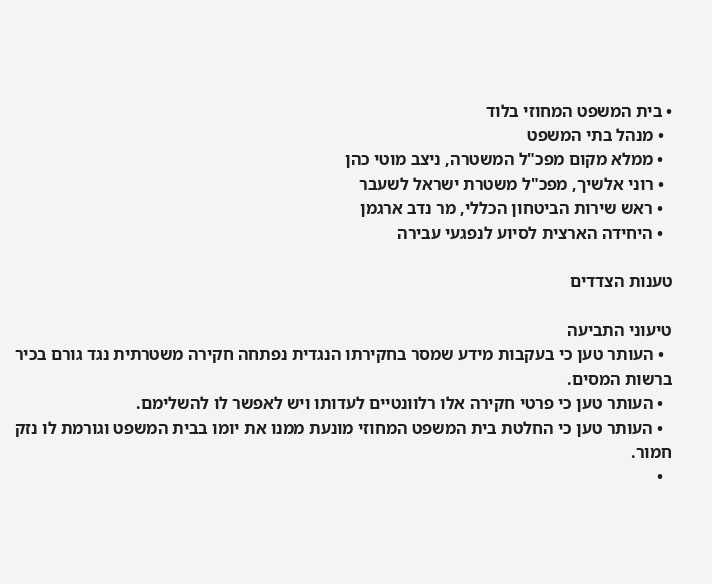• בית המשפט המחוזי בלוד
  • מנהל בתי המשפט
  • ממלא מקום מפכ"ל המשטרה, ניצב מוטי כהן
  • רוני אלשיך, מפכ"ל משטרת ישראל לשעבר
  • ראש שירות הביטחון הכללי, מר נדב ארגמן
  • היחידה הארצית לסיוע לנפגעי עבירה

טענות הצדדים

טיעוני התביעה
  • העותר טען כי בעקבות מידע שמסר בחקירתו הנגדית נפתחה חקירה משטרתית נגד גורם בכיר ברשות המסים.
  • העותר טען כי פרטי חקירה אלו רלוונטיים לעדותו ויש לאפשר לו להשלימם.
  • העותר טען כי החלטת בית המשפט המחוזי מונעת ממנו את יומו בבית המשפט וגורמת לו נזק חמור.
  •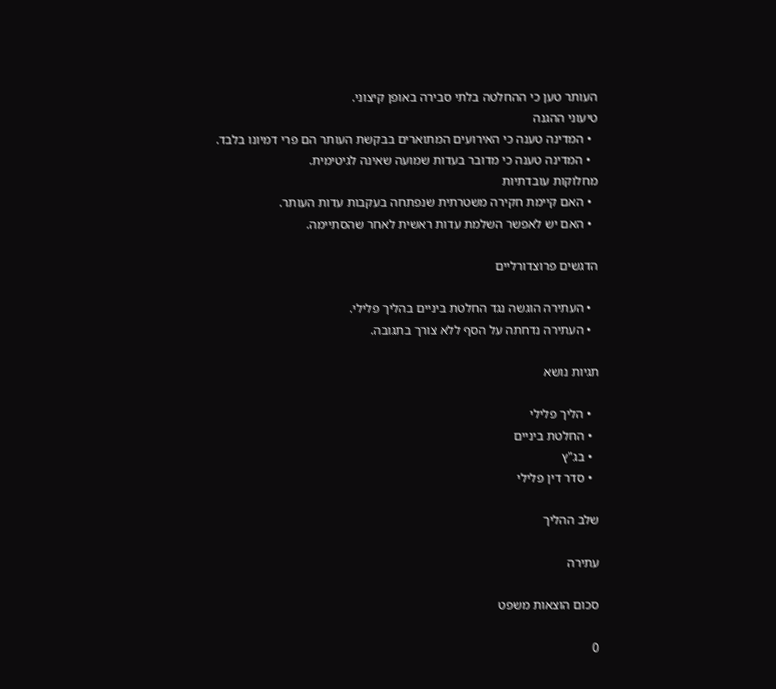העותר טען כי ההחלטה בלתי סבירה באופן קיצוני.
טיעוני ההגנה
  • המדינה טענה כי האירועים המתוארים בבקשת העותר הם פרי דמיונו בלבד.
  • המדינה טענה כי מדובר בעדות שמועה שאינה לגיטימית.
מחלוקות עובדתיות
  • האם קיימת חקירה משטרתית שנפתחה בעקבות עדות העותר.
  • האם יש לאפשר השלמת עדות ראשית לאחר שהסתיימה.

הדגשים פרוצדורליים

  • העתירה הוגשה נגד החלטת ביניים בהליך פלילי.
  • העתירה נדחתה על הסף ללא צורך בתגובה.

תגיות נושא

  • הליך פלילי
  • החלטת ביניים
  • בג"ץ
  • סדר דין פלילי

שלב ההליך

עתירה

סכום הוצאות משפט

0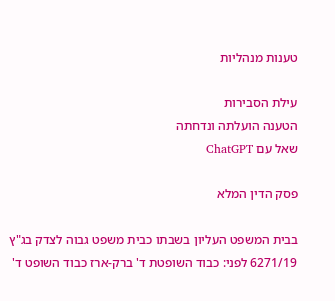טענות מנהליות

עילת הסבירות
הטענה הועלתה ונדחתה
שאל עם ChatGPT

פסק הדין המלא

בבית המשפט העליון בשבתו כבית משפט גבוה לצדק בג"ץ 6271/19 לפני: כבוד השופטת ד' ברק-ארז כבוד השופט ד'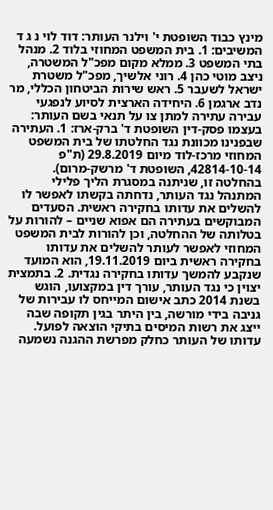מינץ כבוד השופטת י' וילנר העותר: דוד לוי נ ג ד המשיבים: 1. בית המשפט המחוזי בלוד 2. מנהל בתי המשפט 3. ממלא מקום מפכ"ל המשטרה, ניצב מוטי כהן 4. רוני אלשיך, מפכ"ל משטרת ישראל לשעבר 5. ראש שירות הביטחון הכללי, מר נדב ארגמן 6. היחידה הארצית לסיוע לנפגעי עבירה עתירה למתן צו על תנאי בשם העותר: בעצמו פסק-דין השופטת ד' ברק-ארז: 1. העתירה שבפנינו מכוונת נגד החלטתו של בית המשפט המחוזי מרכז-לוד מיום 29.8.2019 (ת"פ 42814-10-14, השופטת ד' מרשק-מרום). בהחלטה זו, שניתנה במסגרת הליך פלילי המתנהל נגד העותר, נדחתה בקשתו לאפשר לו להשלים את עדותו בחקירה ראשית. הסעדים המבוקשים בעתירה הם אפוא שניים – להורות על בטלותה של ההחלטה, וכן להורות לבית המשפט המחוזי לאפשר לעותר להשלים את עדותו בחקירה ראשית ביום 19.11.2019, הוא המועד שנקבע להמשך עדותו בחקירה נגדית. 2. בתמצית יצוין כי נגד העותר, עורך דין במקצועו, הוגש בשנת 2014 כתב אישום המייחס לו עבירות של גניבה בידי מורשה, בין היתר בגין תקופה שבה ייצג את רשות המיסים בתיקי הוצאה לפועל. עדותו של העותר כחלק מפרשת ההגנה נשמעה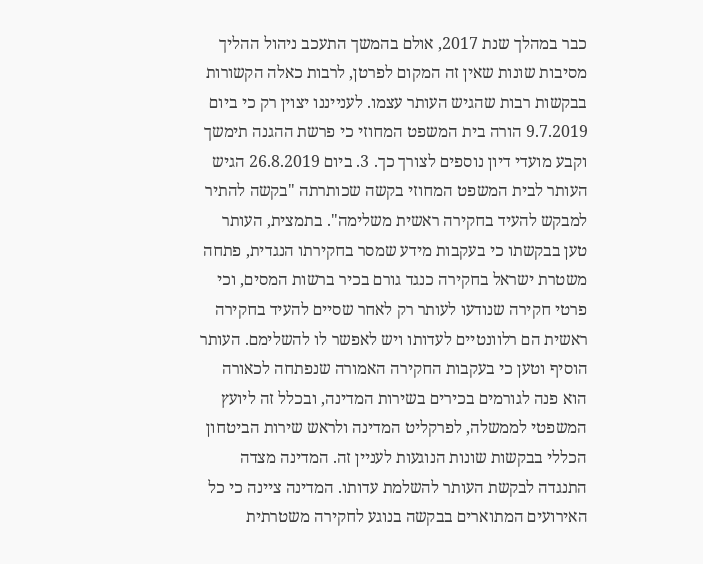כבר במהלך שנת 2017, אולם בהמשך התעכב ניהול ההליך מסיבות שונות שאין זה המקום לפרטן, לרבות כאלה הקשורות בבקשות רבות שהגיש העותר עצמו. לענייננו יצוין רק כי ביום 9.7.2019 הורה בית המשפט המחוזי כי פרשת ההגנה תימשך וקבע מועדי דיון נוספים לצורך כך. 3. ביום 26.8.2019 הגיש העותר לבית המשפט המחוזי בקשה שכותרתה "בקשה להתיר למבקש להעיד בחקירה ראשית משלימה". בתמצית, העותר טען בבקשתו כי בעקבות מידע שמסר בחקירתו הנגדית, פתחה משטרת ישראל בחקירה כנגד גורם בכיר ברשות המסים, וכי פרטי חקירה שנודעו לעותר רק לאחר שסיים להעיד בחקירה ראשית הם רלוונטיים לעדותו ויש לאפשר לו להשלימם. העותר הוסיף וטען כי בעקבות החקירה האמורה שנפתחה לכאורה הוא פנה לגורמים בכירים בשירות המדינה, ובכלל זה ליועץ המשפטי לממשלה, לפרקליט המדינה ולראש שירות הביטחון הכללי בבקשות שונות הנוגעות לעניין זה. המדינה מצדה התנגדה לבקשת העותר להשלמת עדותו. המדינה ציינה כי כל האירועים המתוארים בבקשה בנוגע לחקירה משטרתית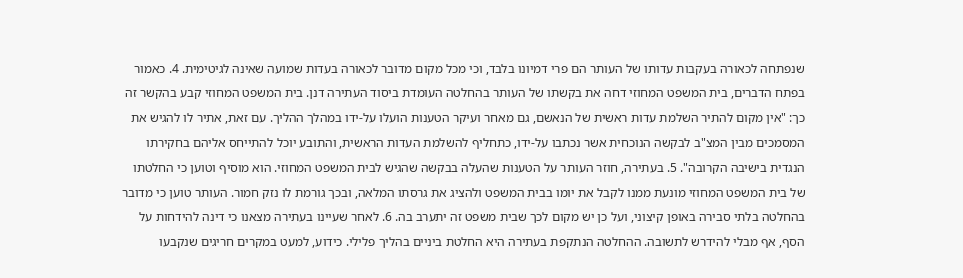שנפתחה לכאורה בעקבות עדותו של העותר הם פרי דמיונו בלבד, וכי מכל מקום מדובר לכאורה בעדות שמועה שאינה לגיטימית. 4. כאמור בפתח הדברים, בית המשפט המחוזי דחה את בקשתו של העותר בהחלטה העומדת ביסוד העתירה דנן. בית המשפט המחוזי קבע בהקשר זה כך: "אין מקום להתיר השלמת עדות ראשית של הנאשם, גם מאחר ועיקר הטענות הועלו על-ידו במהלך ההליך. עם זאת, אתיר לו להגיש את המסמכים מבין המצ"ב לבקשה הנוכחית אשר נכתבו על-ידו, כתחליף להשלמת העדות הראשית, והתובע יוכל להתייחס אליהם בחקירתו הנגדית בישיבה הקרובה". 5. בעתירה, חוזר העותר על הטענות שהעלה בבקשה שהגיש לבית המשפט המחוזי. הוא מוסיף וטוען כי החלטתו של בית המשפט המחוזי מונעת ממנו לקבל את יומו בבית המשפט ולהציג את גרסתו המלאה, ובכך גורמת לו נזק חמור. העותר טוען כי מדובר בהחלטה בלתי סבירה באופן קיצוני, ועל כן יש מקום לכך שבית משפט זה יתערב בה. 6. לאחר שעיינו בעתירה מצאנו כי דינה להידחות על הסף, אף מבלי להידרש לתשובה. ההחלטה הנתקפת בעתירה היא החלטת ביניים בהליך פלילי. כידוע, למעט במקרים חריגים שנקבעו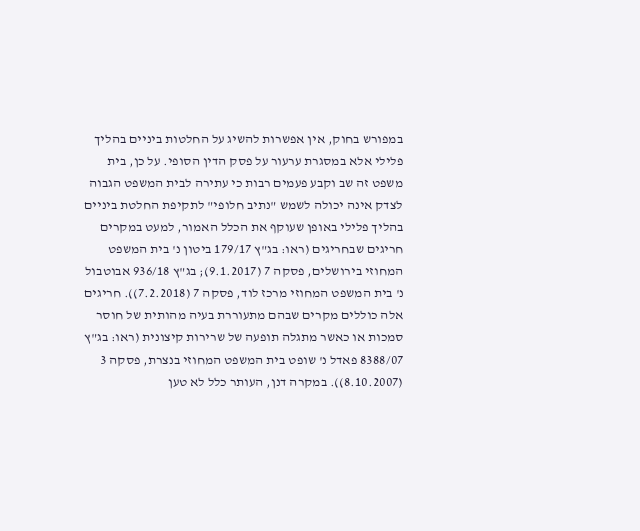במפורש בחוק, אין אפשרות להשיג על החלטות ביניים בהליך פלילי אלא במסגרת ערעור על פסק הדין הסופי. על כן, בית משפט זה שב וקבע פעמים רבות כי עתירה לבית המשפט הגבוה לצדק אינה יכולה לשמש "נתיב חלופי" לתקיפת החלטת ביניים בהליך פלילי באופן שעוקף את הכלל האמור, למעט במקרים חריגים שבחריגים (ראו: בג"ץ 179/17 ביטון נ' בית המשפט המחוזי בירושלים, פסקה 7 (9.1.2017); בג"ץ 936/18 אבוטבול נ' בית המשפט המחוזי מרכז לוד, פסקה 7 (7.2.2018)). חריגים אלה כוללים מקרים שבהם מתעוררת בעיה מהותית של חוסר סמכות או כאשר מתגלה תופעה של שרירות קיצונית (ראו: בג"ץ 8388/07 פאדל נ' שופט בית המשפט המחוזי בנצרת, פסקה 3 (8.10.2007)). במקרה דנן, העותר כלל לא טען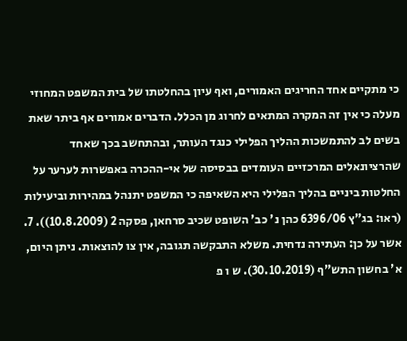כי מתקיים אחד החריגים האמורים, ואף עיון בהחלטתו של בית המשפט המחוזי מעלה כי אין זה המקרה המתאים לחרוג מן הכלל. הדברים אמורים אף ביתר שאת בשים לב להתמשכות ההליך הפלילי כנגד העותר, ובהתחשב בכך שאחד שהרציונאלים המרכזיים העומדים בבסיסה של אי-ההכרה באפשרות לערער על החלטות ביניים בהליך הפלילי היא השאיפה כי המשפט יתנהל במהירות וביעילות (ראו: בג"ץ 6396/06 כהן נ' כב' השופט שכיב סרחאן, פסקה 2 (10.8.2009)). 7. אשר על כן: העתירה נדחית. משלא התבקשה תגובה, אין צו להוצאות. ניתן היום, א' בחשון התש"ף (30.10.2019). ש ו פ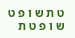ט ת ש ו פ ט ש ו פ ט ת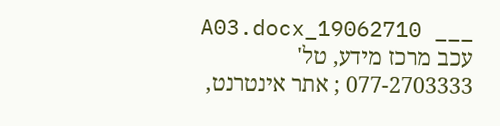___ 19062710_A03.docx עכב מרכז מידע, טל' 077-2703333 ; אתר אינטרנט,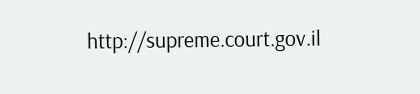http://supreme.court.gov.il